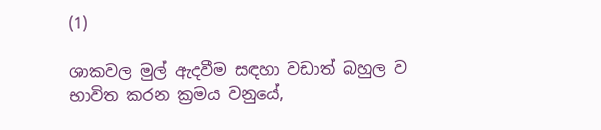(1)

ශාකවල මුල් ඇදවීම සඳහා වඩාත් බහුල ව භාවිත කරන ක්‍රමය වනුයේ,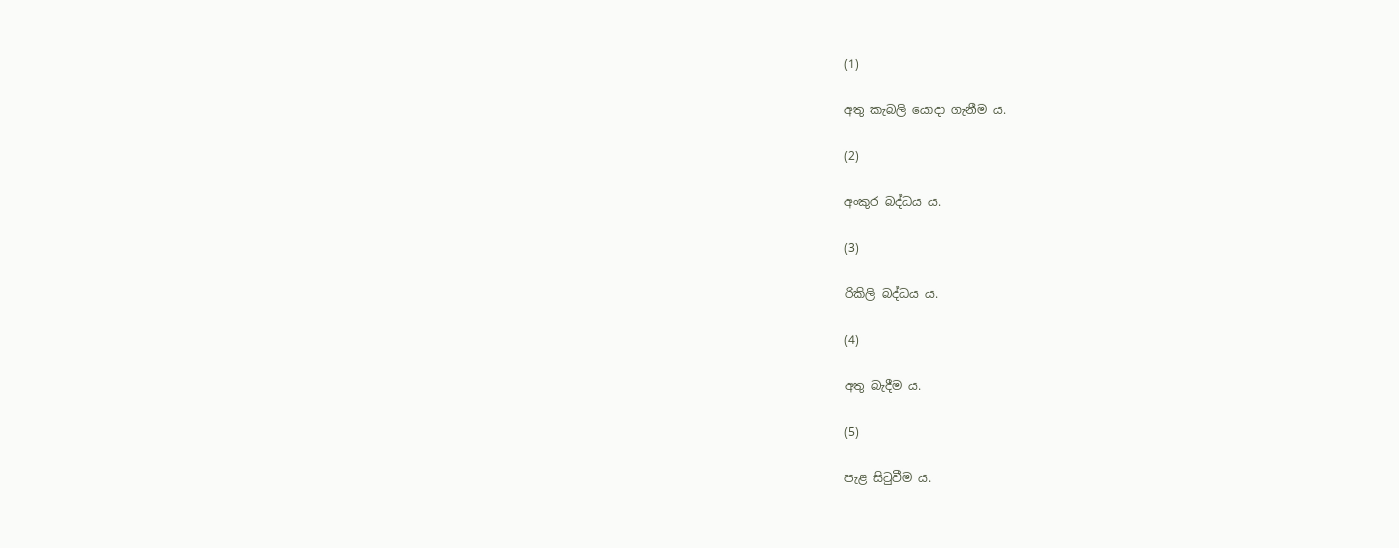(1)

අතු කැබලි යොදා ගැනීම ය.

(2)

අංකුර බද්ධය ය.

(3)

රිකිලි බද්ධය ය.

(4)

අතු බැදීම ය.

(5)

පැළ සිටුවීම ය.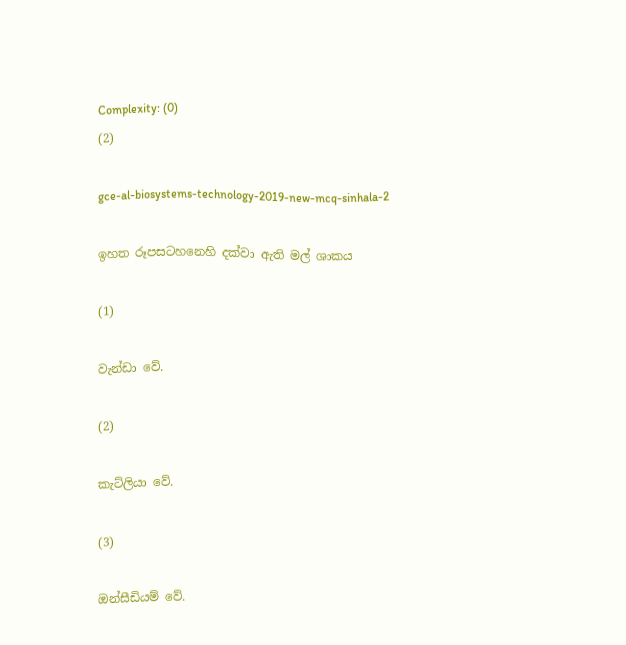Complexity: (0)
(2)

gce-al-biosystems-technology-2019-new-mcq-sinhala-2

ඉහත රූපසටහනෙහි දක්වා ඇති මල් ශාකය

(1)

වැන්ඩා වේ.

(2)

කැට්ලියා වේ.

(3)

ඔන්සීඩියම් වේ.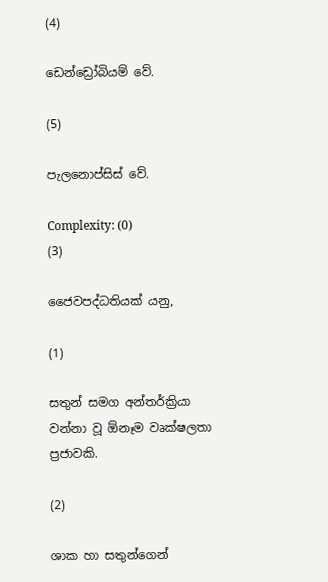(4)

ඩෙන්ඩ්‍රෝබියම් වේ.

(5)

පැලනොප්සිස් වේ.

Complexity: (0)
(3)

ජෛවපද්ධතියක් යනු,

(1)

සතුන් සමග අන්තර්ක්‍රියා වන්නා වූ ඕනෑම වෘක්ෂලතා ප්‍රජාවකි.

(2)

ශාක හා සතුන්ගෙන්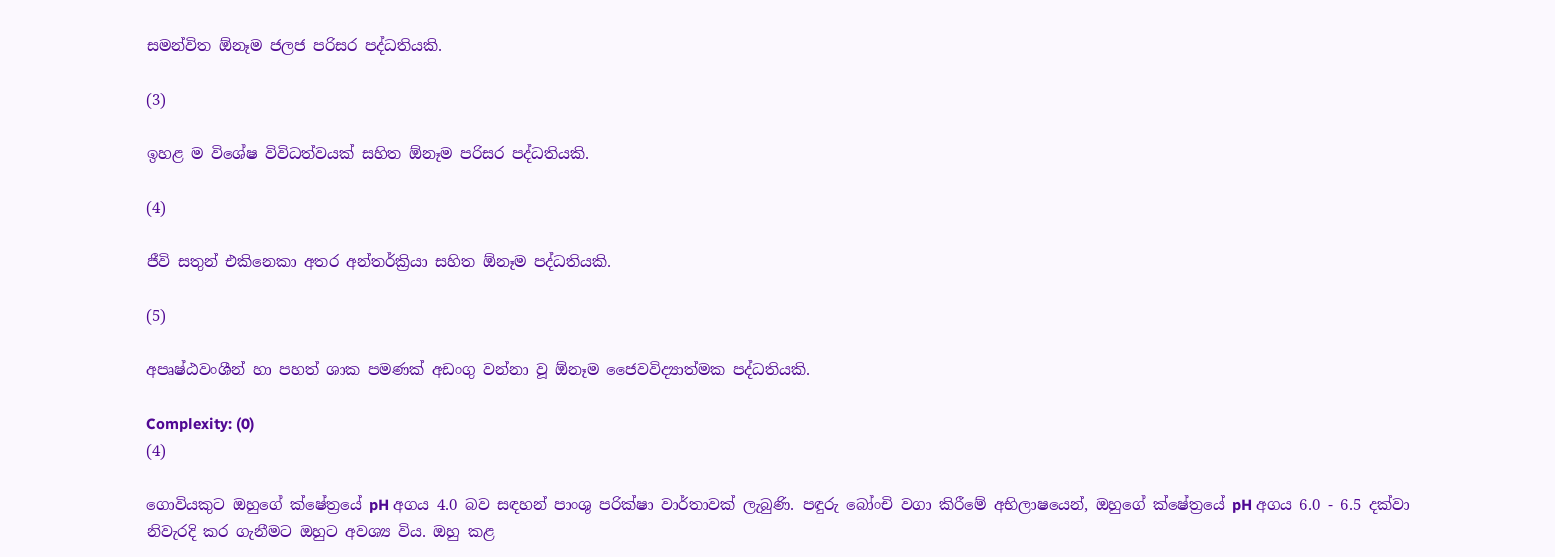සමන්විත ඕනෑම ජලජ පරිසර පද්ධතියකි.

(3)

ඉහළ ම විශේෂ විවිධත්වයක් සහිත ඕනෑම පරිසර පද්ධතියකි.

(4)

ජීවි සතුන් එකිනෙකා අතර අන්තර්ක්‍රියා සහිත ඕනෑම පද්ධතියකි.

(5)

අපෘෂ්ඨවංශීන් හා පහත් ශාක පමණක් අඩංගු වන්නා වූ ඕනෑම ජෛවවිද්‍යාත්මක පද්ධතියකි.

Complexity: (0)
(4)

ගොවියකුට ඔහුගේ ක්ෂේත්‍රයේ pH අගය 4.0 බව සඳහන් පාංශු පරික්ෂා වාර්තාවක් ලැබුණි. පඳුරු බෝංචි වගා කිරීමේ අභිලාෂයෙන්, ඔහුගේ ක්ෂේත්‍රයේ pH අගය 6.0 - 6.5 දක්වා නිවැරදි කර ගැනීමට ඔහුට අවශ්‍ය විය. ඔහු කළ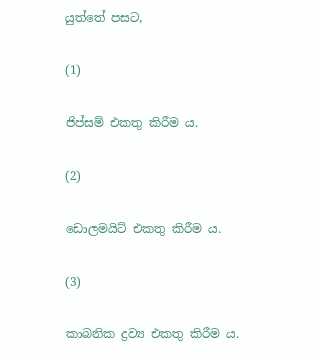යුත්තේ පසට,

(1)

ජිප්සම් එකතු කිරීම ය.

(2)

ඩොලමයිට් එකතු කිරීම ය.

(3)

කාබනික ද්‍රව්‍ය එකතු කිරීම ය.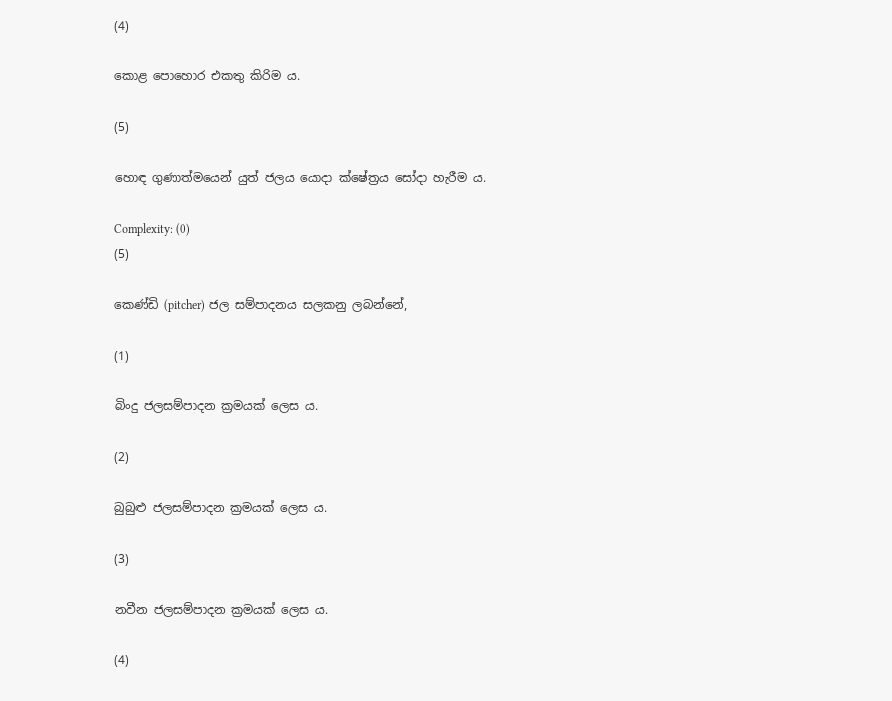(4)

කොළ පොහොර එකතු කිරිම ය.

(5)

හොඳ ගුණාත්මයෙන් යුත් ජලය යොදා ක්ෂේත්‍රය සෝදා හැරීම ය.

Complexity: (0)
(5)

කෙණ්ඩි (pitcher) ජල සම්පාදනය සලකනු ලබන්නේ,

(1)

බිංදු ජලසම්පාදන ක්‍රමයක් ලෙස ය.

(2)

බුබුළු ජලසම්පාදන ක්‍රමයක් ලෙස ය.

(3)

නවීන ජලසම්පාදන ක්‍රමයක් ලෙස ය.

(4)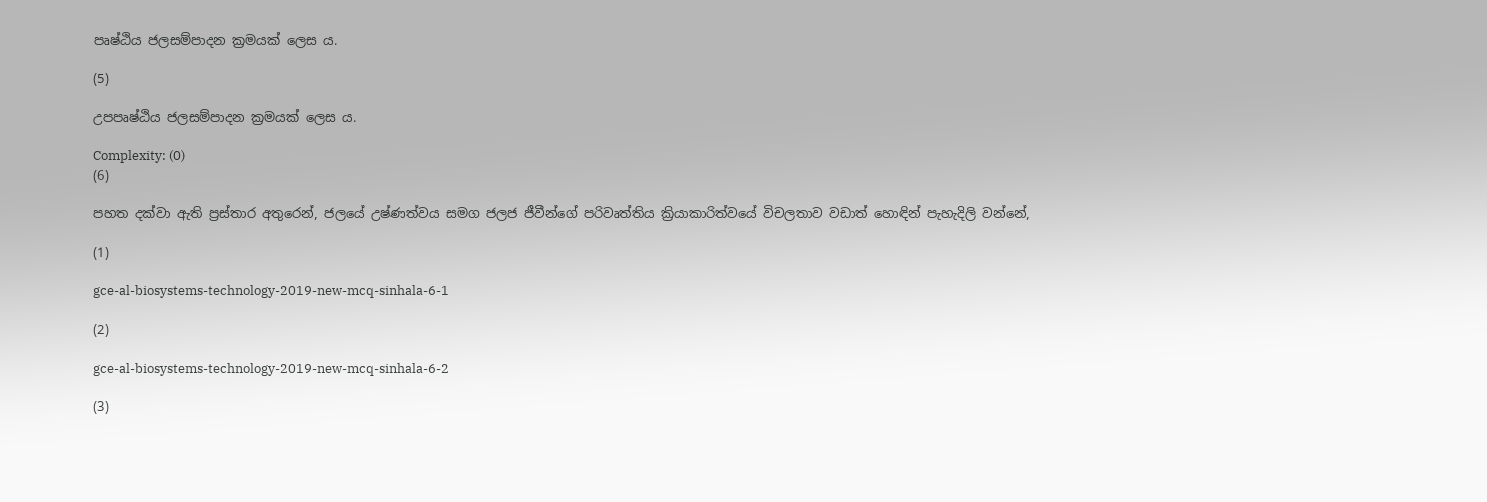පෘෂ්ඨිය ජලසම්පාදන ක්‍රමයක් ලෙස ය.

(5)

උපපෘෂ්ඨිය ජලසම්පාදන ක්‍රමයක් ලෙස ය.

Complexity: (0)
(6)

පහත දක්වා ඇති ප්‍රස්තාර අතුරෙන්, ජලයේ උෂ්ණත්වය සමග ජලජ ජීවීන්ගේ පරිවෘත්තිය ක්‍රියාකාරිත්වයේ විචලතාව වඩාත් හොඳින් පැහැදිලි වන්නේ,

(1)

gce-al-biosystems-technology-2019-new-mcq-sinhala-6-1

(2)

gce-al-biosystems-technology-2019-new-mcq-sinhala-6-2

(3)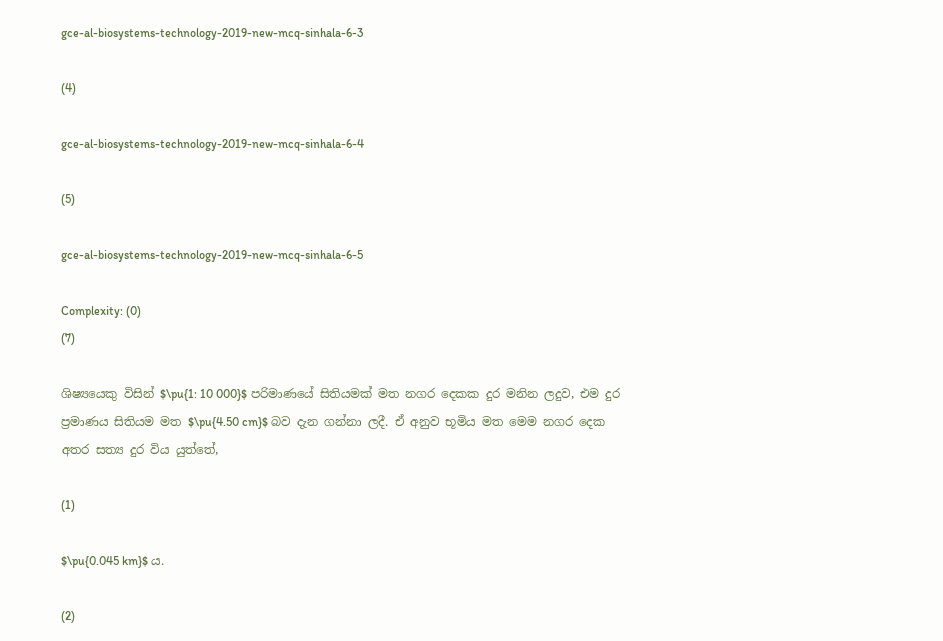gce-al-biosystems-technology-2019-new-mcq-sinhala-6-3

(4)

gce-al-biosystems-technology-2019-new-mcq-sinhala-6-4

(5)

gce-al-biosystems-technology-2019-new-mcq-sinhala-6-5

Complexity: (0)
(7)

ශිෂ්‍යයෙකු විසින් $\pu{1: 10 000}$ පරිමාණයේ සිතියමක් මත නගර දෙකක දුර මනින ලදුව, එම දුර ප්‍රමාණය සිතියම මත $\pu{4.50 cm}$ බව දැන ගන්නා ලදී. ඒ අනුව භූමිය මත මෙම නගර දෙක අතර සත්‍ය දුර විය යුත්තේ,

(1)

$\pu{0.045 km}$ ය.

(2)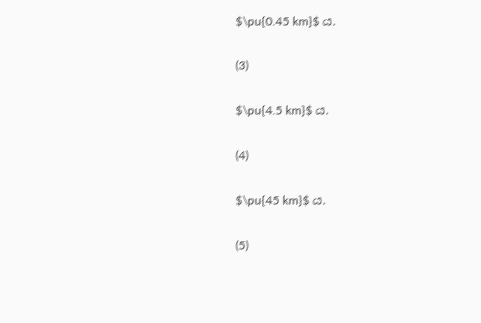$\pu{0.45 km}$ ය.

(3)

$\pu{4.5 km}$ ය.

(4)

$\pu{45 km}$ ය.

(5)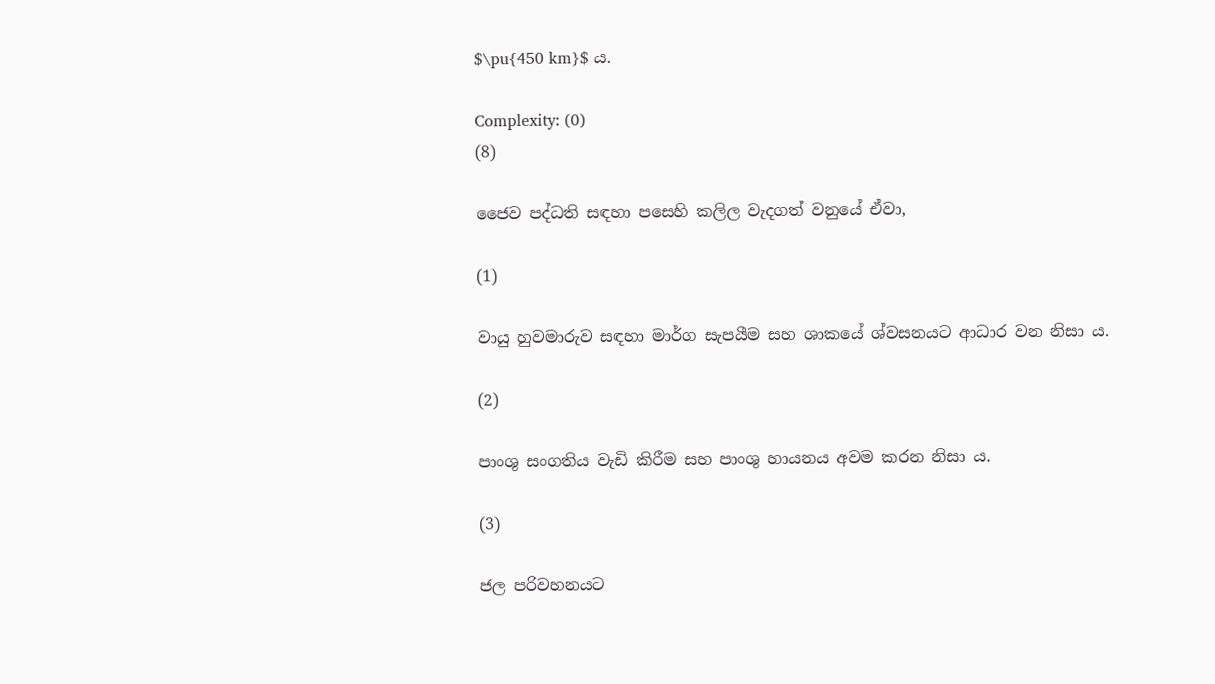$\pu{450 km}$ ය.

Complexity: (0)
(8)

ජෛව පද්ධති සඳහා පසෙහි කලිල වැදගත් වනුයේ ඒවා,

(1)

වායු හුවමාරුව සඳහා මාර්ග සැපයීම සහ ශාකයේ ශ්වසනයට ආධාර වන නිසා ය.

(2)

පාංශු සංගතිය වැඩි කිරීම සහ පාංශු හායනය අවම කරන නිසා ය.

(3)

ජල පරිවහනයට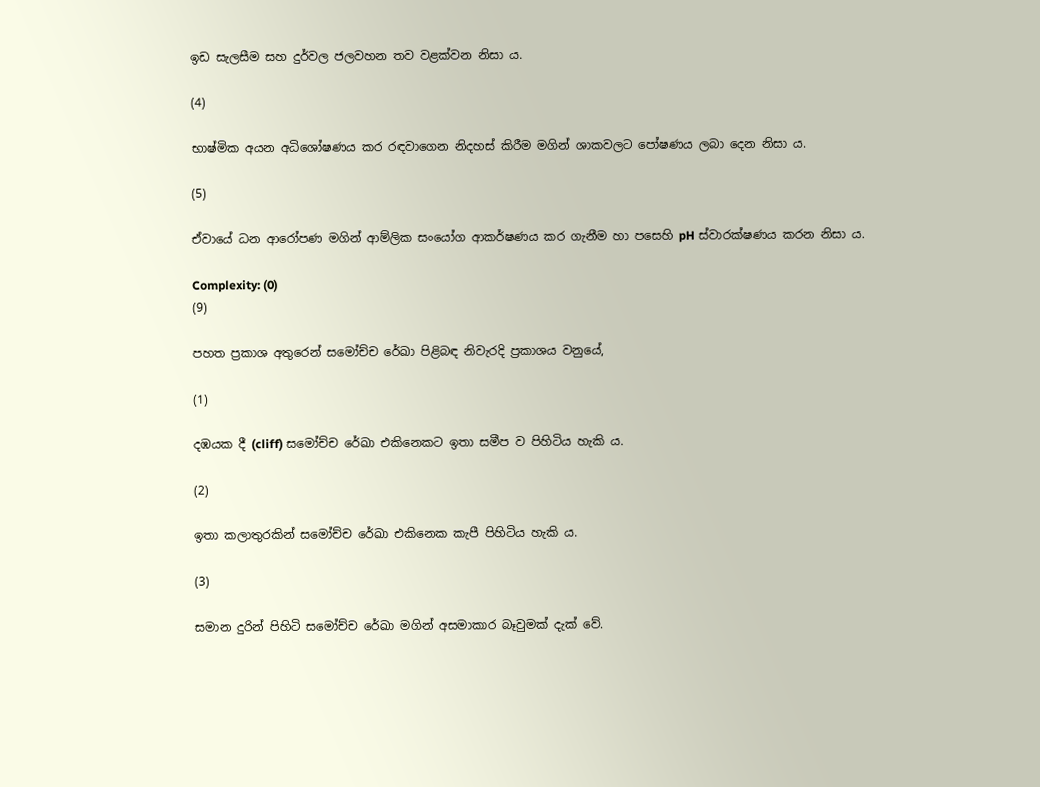ඉඩ සැලසීම සහ දුර්වල ජලවහන තව වළක්වන නිසා ය.

(4)

භාෂ්මික අයන අධිශෝෂණය කර රඳවාගෙන නිදහස් කිරීම මගින් ශාකවලට පෝෂණය ලබා දෙන නිසා ය.

(5)

ඒවායේ ධන ආරෝපණ මගින් ආම්ලික සංයෝග ආකර්ෂණය කර ගැනීම හා පසෙහි pH ස්වාරක්ෂණය කරන නිසා ය.

Complexity: (0)
(9)

පහත ප්‍රකාශ අතුරෙන් සමෝච්ච රේඛා පිළිබඳ නිවැරදි ප්‍රකාශය වනුයේ,

(1)

දඹයක දී (cliff) සමෝච්ච රේඛා එකිනෙකට ඉතා සමීප ව පිහිටිය හැකි ය.

(2)

ඉතා කලාතුරකින් සමෝච්ච රේඛා එකිනෙක කැපී පිහිටිය හැකි ය.

(3)

සමාන දුරින් පිහිටි සමෝච්ච රේඛා මගින් අසමාකාර බෑවුමක් දැක් වේ.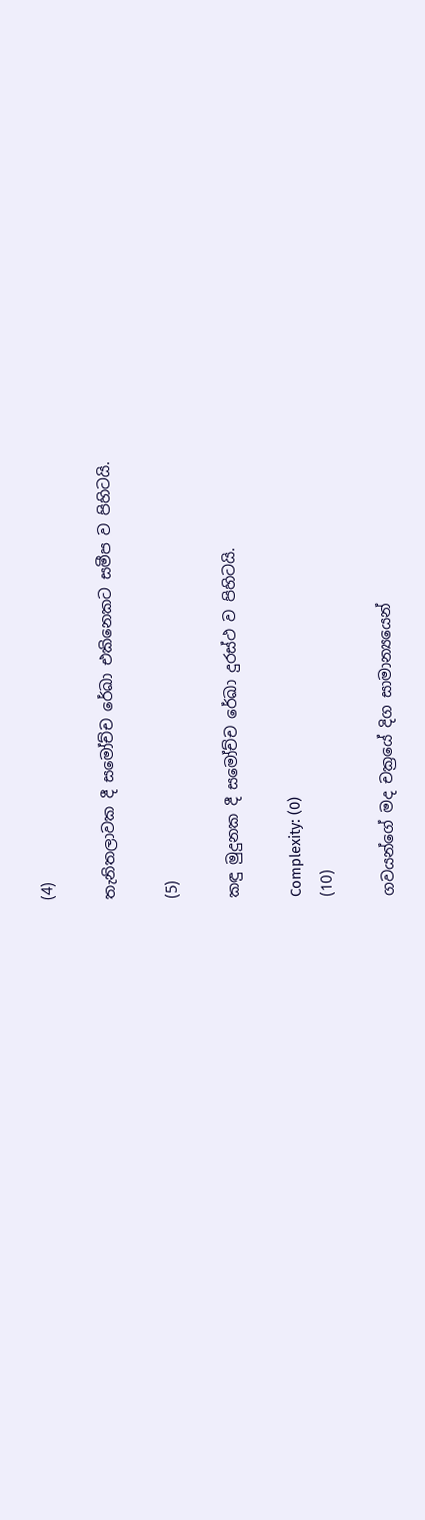(4)

තැනිතලාවක දී සමෝච්ච රේඛා එකිනෙකට සමීප ව පිහිටයි.

(5)

කඳු මුදුනක දී සමෝච්ච රේඛා දුරස්ථ ව පිහිටයි.

Complexity: (0)
(10)

ගවයන්ගේ මද චක්‍රයේ දිග සාමාන්‍යයෙන්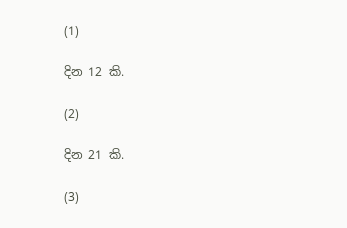(1)

දින 12 කි.

(2)

දින 21 කි.

(3)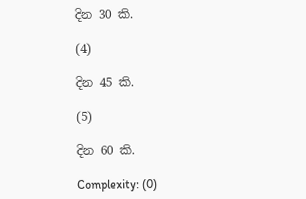දින 30 කි.

(4)

දින 45 කි.

(5)

දින 60 කි.

Complexity: (0)